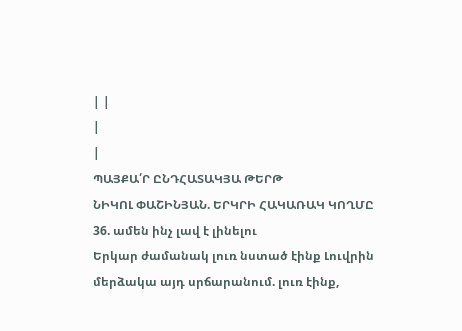| |
|
|
ՊԱՅՔԱ՛Ր ԸՆԴՀԱՏԱԿՅԱ ԹԵՐԹ
ՆԻԿՈԼ ՓԱՇԻՆՅԱՆ. ԵՐԿՐԻ ՀԱԿԱՌԱԿ ԿՈՂՄԸ
36. ամեն ինչ լավ է լինելու
Երկար ժամանակ լուռ նստած էինք Լուվրին մերձակա այդ սրճարանում. լուռ էինք,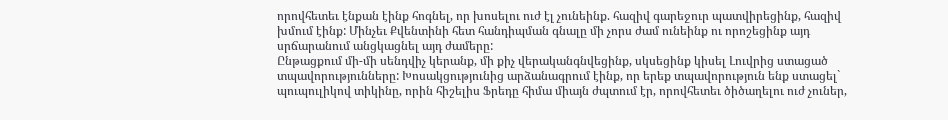որովհետեւ էնքան էինք հոգնել, որ խոսելու ուժ էլ չունեինք. հազիվ գարեջուր պատվիրեցինք, հազիվ խմում էինք: Մինչեւ Քվենտինի հետ հանդիպման գնալը մի չորս ժամ ունեինք ու որոշեցինք այդ սրճարանում անցկացնել այդ ժամերը:
Ընթացքում մի-մի սենդվիչ կերանք, մի քիչ վերականգնվեցինք, սկսեցինք կիսել Լուվրից ստացած տպավորությունները: Խոսակցությունից արձանագրում էինք, որ երեք տպավորություն ենք ստացել` պուպուլիկով տիկինը, որին հիշելիս Ֆրեդը հիմա միայն ժպտում էր, որովհետեւ ծիծաղելու ուժ չուներ,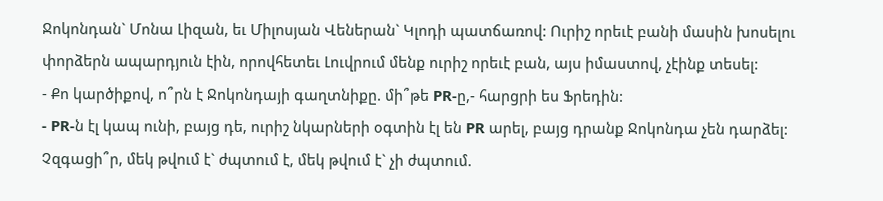Ջոկոնդան` Մոնա Լիզան, եւ Միլոսյան Վեներան` Կլոդի պատճառով: Ուրիշ որեւէ բանի մասին խոսելու փորձերն ապարդյուն էին, որովհետեւ Լուվրում մենք ուրիշ որեւէ բան, այս իմաստով, չէինք տեսել:
- Քո կարծիքով, ո՞րն է Ջոկոնդայի գաղտնիքը. մի՞թե PR-ը,- հարցրի ես Ֆրեդին:
- PR-ն էլ կապ ունի, բայց դե, ուրիշ նկարների օգտին էլ են PR արել, բայց դրանք Ջոկոնդա չեն դարձել: Չզգացի՞ր, մեկ թվում է` ժպտում է, մեկ թվում է` չի ժպտում.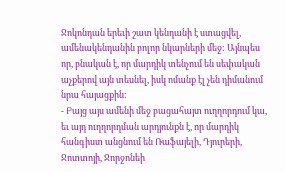Ջոկոնդան երեւի շատ կենդանի է ստացվել, ամենակենդանին բոլոր նկարների մեջ: Այնպես որ, բնական է, որ մարդիկ տենչում են սեփական աչքերով այն տեսնել, իսկ ոմանք էլ չեն դիմանում նրա հայացքին:
- Բայց այս ամենի մեջ բացահայտ ուղղորդում կա, եւ այդ ուղղորդման արդյունքն է, որ մարդիկ հանգիստ անցնում են Ռաֆայելի, Դյուրերի, Ջոտտոյի, Ջորջոնեի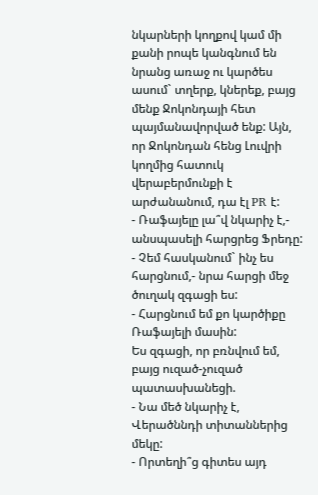նկարների կողքով կամ մի քանի րոպե կանգնում են նրանց առաջ ու կարծես ասում` տղերք, կներեք, բայց մենք Ջոկոնդայի հետ պայմանավորված ենք: Այն, որ Ջոկոնդան հենց Լուվրի կողմից հատուկ վերաբերմունքի է արժանանում, դա էլ PR է:
- Ռաֆայելը լա՞վ նկարիչ է,- անսպասելի հարցրեց Ֆրեդը:
- Չեմ հասկանում` ինչ ես հարցնում,- նրա հարցի մեջ ծուղակ զգացի ես:
- Հարցնում եմ քո կարծիքը Ռաֆայելի մասին:
Ես զգացի, որ բռնվում եմ, բայց ուզած-չուզած պատասխանեցի.
- Նա մեծ նկարիչ է, Վերածննդի տիտաններից մեկը:
- Որտեղի՞ց գիտես այդ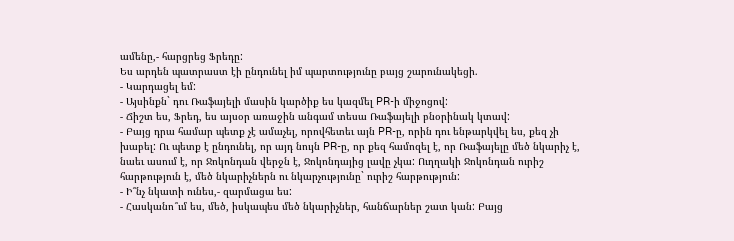ամենը,- հարցրեց Ֆրեդը:
Ես արդեն պատրաստ էի ընդունել իմ պարտությունը բայց շարունակեցի.
- Կարդացել եմ:
- Այսինքն` դու Ռաֆայելի մասին կարծիք ես կազմել PR-ի միջոցով:
- Ճիշտ ես, Ֆրեդ, ես այսօր առաջին անգամ տեսա Ռաֆայելի բնօրինակ կտավ:
- Բայց դրա համար պետք չէ ամաչել, որովհետեւ այն PR-ը, որին դու ենթարկվել ես, քեզ չի խաբել: Ու պետք է ընդունել, որ այդ նույն PR-ը, որ քեզ համոզել է, որ Ռաֆայելը մեծ նկարիչ է, նաեւ ասում է, որ Ջոկոնդան վերջն է, Ջոկոնդայից լավը չկա: Ուղղակի Ջոկոնդան ուրիշ հարթություն է, մեծ նկարիչներն ու նկարչությունը` ուրիշ հարթություն:
- Ի՞նչ նկատի ունես,- զարմացա ես:
- Հասկանո՞ւմ ես, մեծ, իսկապես մեծ նկարիչներ, հանճարներ շատ կան: Բայց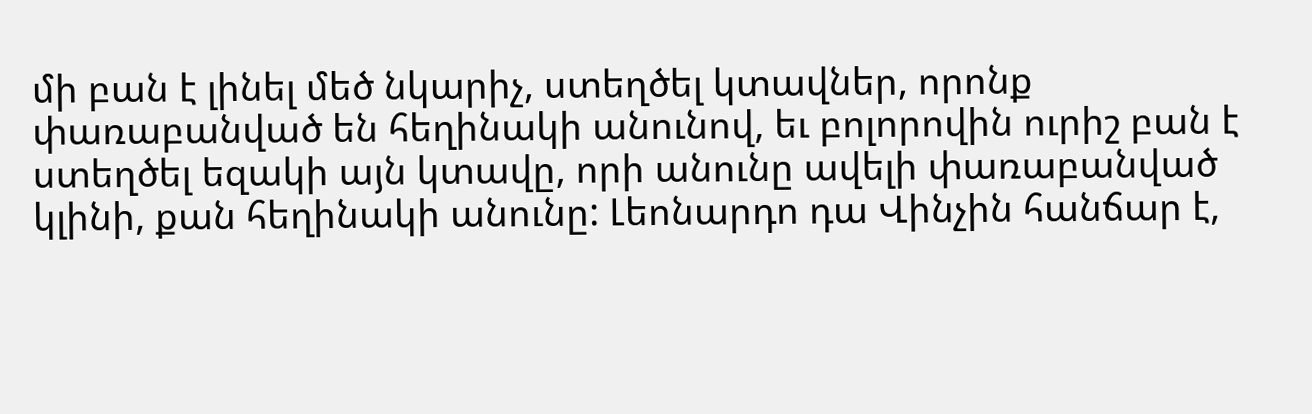մի բան է լինել մեծ նկարիչ, ստեղծել կտավներ, որոնք փառաբանված են հեղինակի անունով, եւ բոլորովին ուրիշ բան է ստեղծել եզակի այն կտավը, որի անունը ավելի փառաբանված կլինի, քան հեղինակի անունը: Լեոնարդո դա Վինչին հանճար է,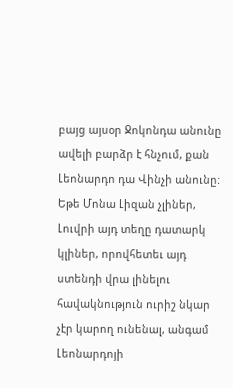բայց այսօր Ջոկոնդա անունը ավելի բարձր է հնչում, քան Լեոնարդո դա Վինչի անունը: Եթե Մոնա Լիզան չլիներ, Լուվրի այդ տեղը դատարկ կլիներ, որովհետեւ այդ ստենդի վրա լինելու հավակնություն ուրիշ նկար չէր կարող ունենալ, անգամ Լեոնարդոյի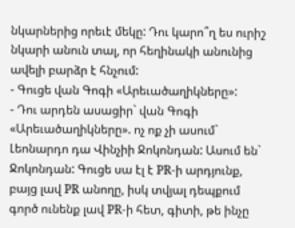նկարներից որեւէ մեկը: Դու կարո՞ղ ես ուրիշ նկարի անուն տալ, որ հեղինակի անունից ավելի բարձր է հնչում:
- Գուցե վան Գոգի «Արեւածաղիկները»:
- Դու արդեն ասացիր` վան Գոգի «Արեւածաղիկները». ոչ ոք չի ասում` Լեոնարդո դա Վինչիի Ջոկոնդան: Ասում են` Ջոկոնդան: Գուցե սա էլ է PR-ի արդյունք, բայց լավ PR անողը, իսկ տվյալ դեպքում գործ ունենք լավ PR-ի հետ, գիտի, թե ինչը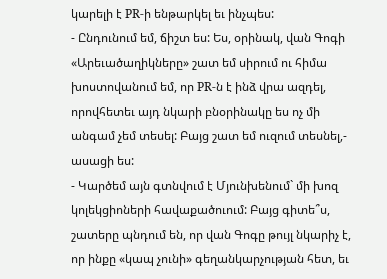կարելի է PR-ի ենթարկել եւ ինչպես:
- Ընդունում եմ, ճիշտ ես: Ես, օրինակ, վան Գոգի «Արեւածաղիկները» շատ եմ սիրում ու հիմա խոստովանում եմ, որ PR-ն է ինձ վրա ազդել, որովհետեւ այդ նկարի բնօրինակը ես ոչ մի անգամ չեմ տեսել: Բայց շատ եմ ուզում տեսնել,- ասացի ես:
- Կարծեմ այն գտնվում է Մյունխենում` մի խոզ կոլեկցիոների հավաքածուում: Բայց գիտե՞ս, շատերը պնդում են, որ վան Գոգը թույլ նկարիչ է, որ ինքը «կապ չունի» գեղանկարչության հետ, եւ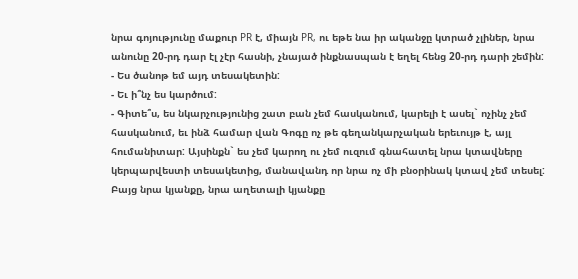նրա գոյությունը մաքուր PR է, միայն PR, ու եթե նա իր ականջը կտրած չլիներ, նրա անունը 20-րդ դար էլ չէր հասնի, չնայած ինքնասպան է եղել հենց 20-րդ դարի շեմին:
- Ես ծանոթ եմ այդ տեսակետին:
- Եւ ի՞նչ ես կարծում:
- Գիտե՞ս, ես նկարչությունից շատ բան չեմ հասկանում, կարելի է ասել` ոչինչ չեմ հասկանում, եւ ինձ համար վան Գոգը ոչ թե գեղանկարչական երեւույթ է, այլ հումանիտար: Այսինքն` ես չեմ կարող ու չեմ ուզում գնահատել նրա կտավները կերպարվեստի տեսակետից, մանավանդ որ նրա ոչ մի բնօրինակ կտավ չեմ տեսել: Բայց նրա կյանքը, նրա աղետալի կյանքը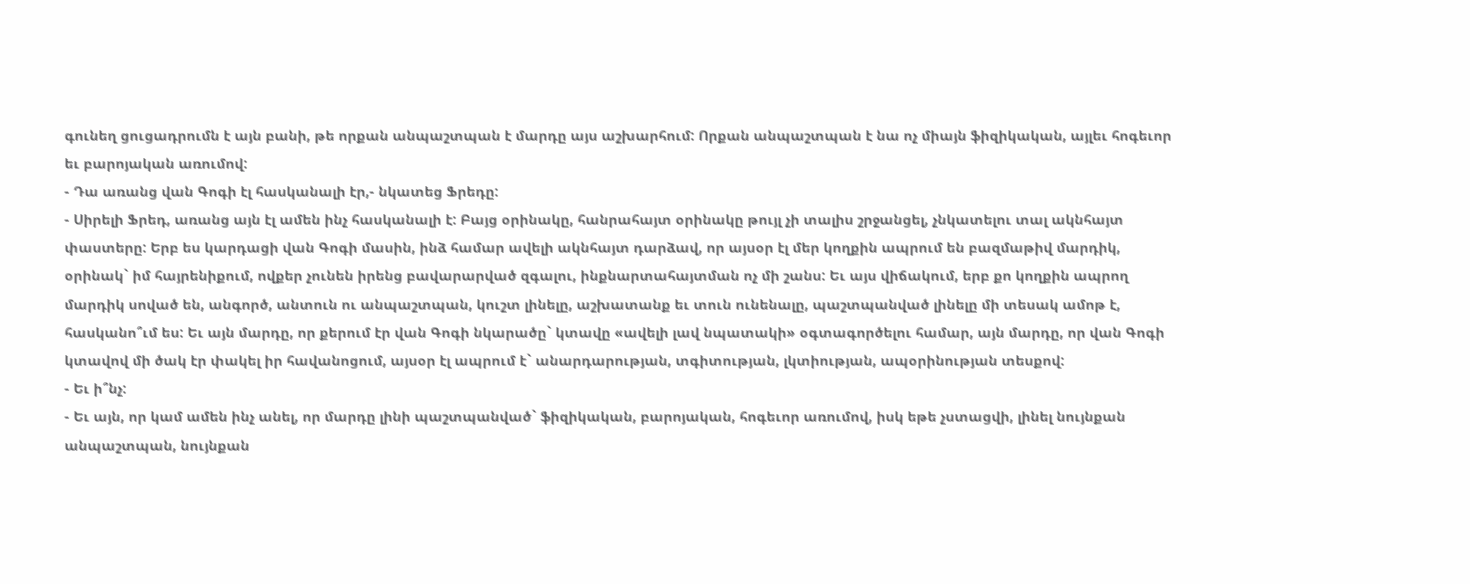գունեղ ցուցադրումն է այն բանի, թե որքան անպաշտպան է մարդը այս աշխարհում: Որքան անպաշտպան է նա ոչ միայն ֆիզիկական, այլեւ հոգեւոր եւ բարոյական առումով:
- Դա առանց վան Գոգի էլ հասկանալի էր,- նկատեց Ֆրեդը:
- Սիրելի Ֆրեդ, առանց այն էլ ամեն ինչ հասկանալի է: Բայց օրինակը, հանրահայտ օրինակը թույլ չի տալիս շրջանցել, չնկատելու տալ ակնհայտ փաստերը: Երբ ես կարդացի վան Գոգի մասին, ինձ համար ավելի ակնհայտ դարձավ, որ այսօր էլ մեր կողքին ապրում են բազմաթիվ մարդիկ, օրինակ` իմ հայրենիքում, ովքեր չունեն իրենց բավարարված զգալու, ինքնարտահայտման ոչ մի շանս: Եւ այս վիճակում, երբ քո կողքին ապրող մարդիկ սոված են, անգործ, անտուն ու անպաշտպան, կուշտ լինելը, աշխատանք եւ տուն ունենալը, պաշտպանված լինելը մի տեսակ ամոթ է, հասկանո՞ւմ ես: Եւ այն մարդը, որ քերում էր վան Գոգի նկարածը` կտավը «ավելի լավ նպատակի» օգտագործելու համար, այն մարդը, որ վան Գոգի կտավով մի ծակ էր փակել իր հավանոցում, այսօր էլ ապրում է` անարդարության, տգիտության, լկտիության, ապօրինության տեսքով:
- Եւ ի՞նչ:
- Եւ այն, որ կամ ամեն ինչ անել, որ մարդը լինի պաշտպանված` ֆիզիկական, բարոյական, հոգեւոր առումով, իսկ եթե չստացվի, լինել նույնքան անպաշտպան, նույնքան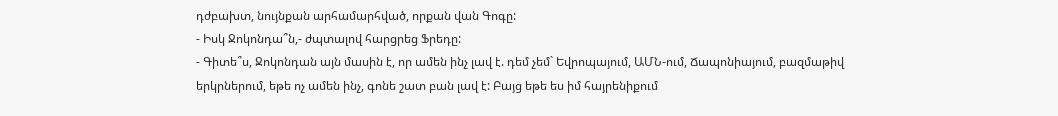դժբախտ, նույնքան արհամարհված, որքան վան Գոգը:
- Իսկ Ջոկոնդա՞ն,- ժպտալով հարցրեց Ֆրեդը:
- Գիտե՞ս, Ջոկոնդան այն մասին է, որ ամեն ինչ լավ է. դեմ չեմ` Եվրոպայում, ԱՄՆ-ում, Ճապոնիայում, բազմաթիվ երկրներում, եթե ոչ ամեն ինչ, գոնե շատ բան լավ է: Բայց եթե ես իմ հայրենիքում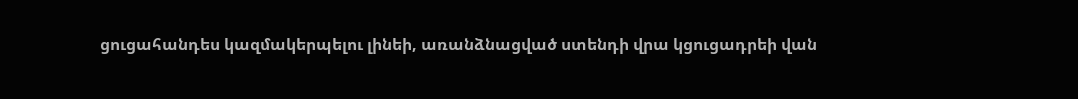ցուցահանդես կազմակերպելու լինեի, առանձնացված ստենդի վրա կցուցադրեի վան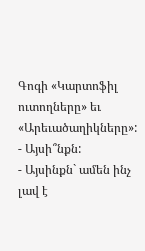Գոգի «Կարտոֆիլ ուտողները» եւ «Արեւածաղիկները»:
- Այսի՞նքն:
- Այսինքն` ամեն ինչ լավ է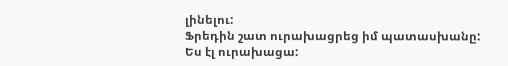լինելու:
Ֆրեդին շատ ուրախացրեց իմ պատասխանը: Ես էլ ուրախացա: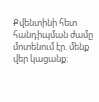Քվենտինի հետ հանդիպման ժամը մոտենում էր. մենք վեր կացանք: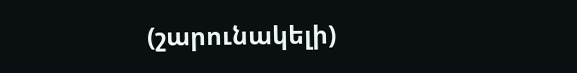(շարունակելի)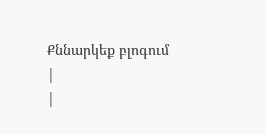Քննարկեք բլոգում
|
|